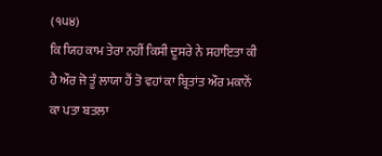(੧੫੪)
ਕਿ ਯਿਹ ਕਾਮ ਤੇਰਾ ਨਹੀਂ ਕਿਸੀ ਦੂਸਰੇ ਨੇ ਸਹਾਇਤਾ ਕੀ ਹੈ ਔਰ ਜੋ ਤੂੰ ਲਾਯਾ ਹੈਂ ਤੋ ਵਹਾਂ ਕਾ ਬ੍ਰਿਤਾਂਤ ਔਰ ਮਕਾਨੋਂ ਕਾ ਪਤਾ ਬਤਲਾ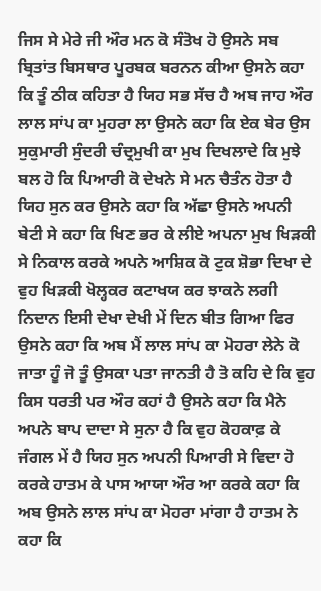ਜਿਸ ਸੇ ਮੇਰੇ ਜੀ ਔਰ ਮਨ ਕੋ ਸੰਤੋਖ ਹੋ ਉਸਨੇ ਸਬ ਬ੍ਰਿਤਾਂਤ ਬਿਸਥਾਰ ਪੂਰਬਕ ਬਰਨਨ ਕੀਆ ਉਸਨੇ ਕਹਾ ਕਿ ਤੂੰ ਠੀਕ ਕਹਿਤਾ ਹੈ ਯਿਹ ਸਭ ਸੱਚ ਹੈ ਅਬ ਜਾਹ ਔਰ ਲਾਲ ਸਾਂਪ ਕਾ ਮੁਹਰਾ ਲਾ ਉਸਨੇ ਕਹਾ ਕਿ ਏਕ ਬੇਰ ਉਸ ਸੁਕੁਮਾਰੀ ਸੁੰਦਰੀ ਚੰਦ੍ਰਮੁਖੀ ਕਾ ਮੁਖ ਦਿਖਲਾਦੇ ਕਿ ਮੁਝੇ ਬਲ ਹੋ ਕਿ ਪਿਆਰੀ ਕੋ ਦੇਖਨੇ ਸੇ ਮਨ ਚੈਤੰਨ ਹੋਤਾ ਹੈ ਯਿਹ ਸੁਨ ਕਰ ਉਸਨੇ ਕਹਾ ਕਿ ਅੱਛਾ ਉਸਨੇ ਅਪਨੀ ਬੇਟੀ ਸੇ ਕਹਾ ਕਿ ਖਿਣ ਭਰ ਕੇ ਲੀਏ ਅਪਨਾ ਮੁਖ ਖਿੜਕੀ ਸੇ ਨਿਕਾਲ ਕਰਕੇ ਅਪਨੇ ਆਸ਼ਿਕ ਕੋ ਟੁਕ ਸ਼ੋਭਾ ਦਿਖਾ ਦੇ ਵੁਹ ਖਿੜਕੀ ਖੋਲ੍ਹਕਰ ਕਟਾਖਯ ਕਰ ਝਾਕਨੇ ਲਗੀ ਨਿਦਾਨ ਇਸੀ ਦੇਖਾ ਦੇਖੀ ਮੇਂ ਦਿਨ ਬੀਤ ਗਿਆ ਫਿਰ ਉਸਨੇ ਕਹਾ ਕਿ ਅਬ ਮੈਂ ਲਾਲ ਸਾਂਪ ਕਾ ਮੋਹਰਾ ਲੇਨੇ ਕੋ ਜਾਤਾ ਹੂੰ ਜੋ ਤੂੰ ਉਸਕਾ ਪਤਾ ਜਾਨਤੀ ਹੈ ਤੋ ਕਹਿ ਦੇ ਕਿ ਵੁਹ ਕਿਸ ਧਰਤੀ ਪਰ ਔਰ ਕਹਾਂ ਹੈ ਉਸਨੇ ਕਹਾ ਕਿ ਮੈਨੇ ਅਪਨੇ ਬਾਪ ਦਾਦਾ ਸੇ ਸੁਨਾ ਹੈ ਕਿ ਵੁਹ ਕੋਹਕਾਫ਼ ਕੇ ਜੰਗਲ ਮੇਂ ਹੈ ਯਿਹ ਸੁਨ ਅਪਨੀ ਪਿਆਰੀ ਸੇ ਵਿਦਾ ਹੋ ਕਰਕੇ ਹਾਤਮ ਕੇ ਪਾਸ ਆਯਾ ਔਰ ਆ ਕਰਕੇ ਕਹਾ ਕਿ ਅਬ ਉਸਨੇ ਲਾਲ ਸਾਂਪ ਕਾ ਮੋਹਰਾ ਮਾਂਗਾ ਹੈ ਹਾਤਮ ਨੇ ਕਹਾ ਕਿ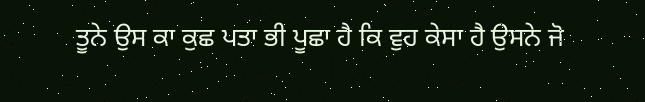ਤੂਨੇ ਉਸ ਕਾ ਕੁਛ ਪਤਾ ਭੀ ਪੂਛਾ ਹੈ ਕਿ ਵੁਹ ਕੇਸਾ ਹੈ ਉਸਨੇ ਜੋ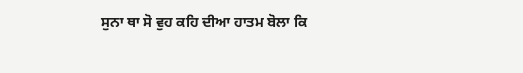ਸੁਨਾ ਥਾ ਸੋ ਵੁਹ ਕਹਿ ਦੀਆ ਹਾਤਮ ਬੋਲਾ ਕਿ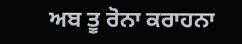ਅਬ ਤੂ ਰੋਨਾ ਕਰਾਹਨਾ